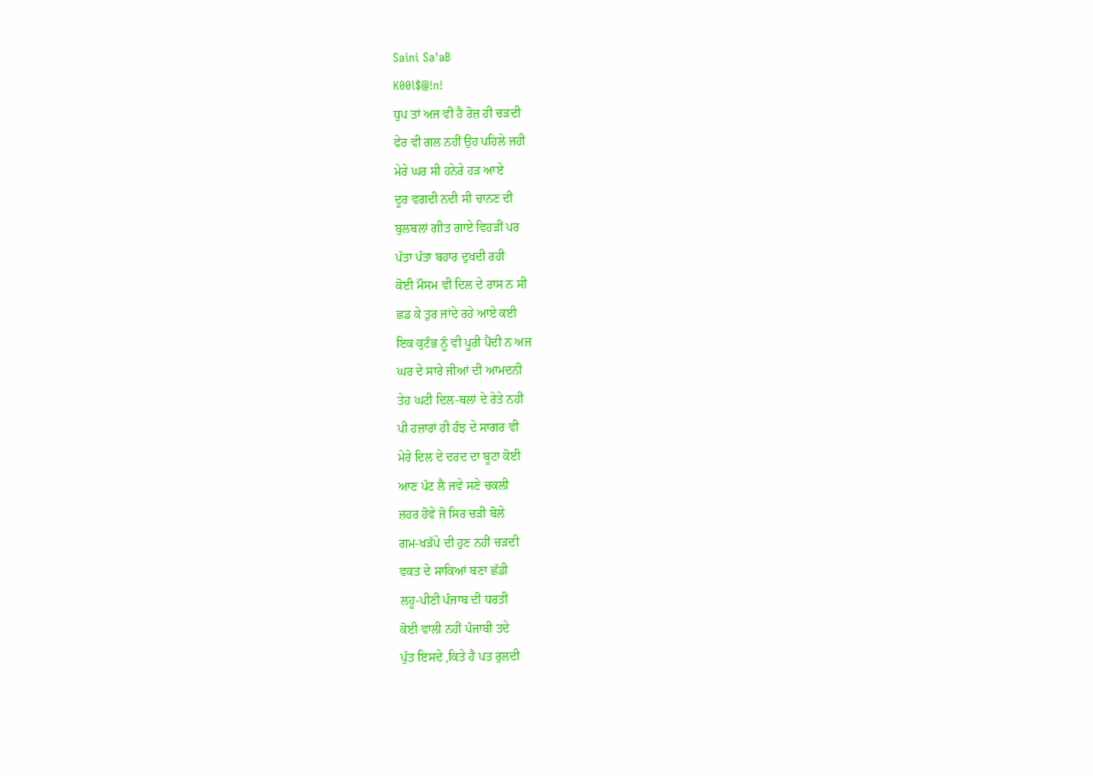Saini Sa'aB
K00l$@!n!
ਧੁਪ ਤਾਂ ਅਜ ਵੀ ਹੈ ਰੋਜ਼ ਹੀ ਚੜਦੀ
ਫੇਰ ਵੀ ਗਲ ਨਹੀਂ ਉਹ ਪਹਿਲੇ ਜਹੀ
ਮੇਰੇ ਘਰ ਸੀ ਹਨੇਰੇ ਹੜ ਆਏ
ਦੂਰ ਵਗਦੀ ਨਦੀ ਸੀ ਚਾਨਣ ਦੀ
ਬੁਲਬਲਾਂ ਗੀਤ ਗਾਏ ਵਿਹੜੀਂ ਪਰ
ਪੱਤਾ ਪੱਤਾ ਬਹਾਰ ਦੁਖਦੀ ਰਹੀ
ਕੋਈ ਮੌਸਮ ਵੀ ਦਿਲ ਦੇ ਰਾਸ ਨ ਸੀ
ਛਡ ਕੇ ਤੁਰ ਜਾਂਦੇ ਰਹੇ ਆਏ ਕਈ
ਇਕ ਕੁਟੰਭ ਨੂੰ ਵੀ ਪੂਰੀ ਪੈਂਦੀ ਨ ਅਜ
ਘਰ ਦੇ ਸਾਰੇ ਜੀਆਂ ਦੀ ਆਮਦਨੀ
ਤੇਹ ਘਟੀ ਦਿਲ-ਥਲਾਂ ਦੇ ਰੇਤੇ ਨਹੀਂ
ਪੀ ਹਜ਼ਾਰਾਂ ਹੀ ਹੰਝ ਦੇ ਸਾਗਰ ਵੀ
ਮੇਰੇ ਦਿਲ ਦੇ ਦਰਦ ਦਾ ਬੂਟਾ ਕੋਈ
ਆਣ ਪੱਟ ਲੈ ਜਵੇ ਸਣੇ ਚਕਲੀ
ਜ਼ਹਰ ਹੋਵੇ ਜੋ ਸਿਰ ਚੜੀ ਬੋਲੇ
ਗਮ-ਖੜੱਪੇ ਦੀ ਹੁਣ ਨਹੀਂ ਚੜਦੀ
ਵਕਤ ਦੇ ਸਾਕਿਆਂ ਬਣਾ ਛੱਡੀ
ਲਹੂ-ਪੀਣੀ ਪੰਜਾਬ ਦੀ ਧਰਤੀ
ਕੋਈ ਵਾਲੀ ਨਹੀਂ ਪੰਜਾਬੀ ਤਦੇ
ਪੁੱਤ ਇਸਦੇ ,ਕਿਤੇ ਹੈ ਪਤ ਰੁਲਦੀ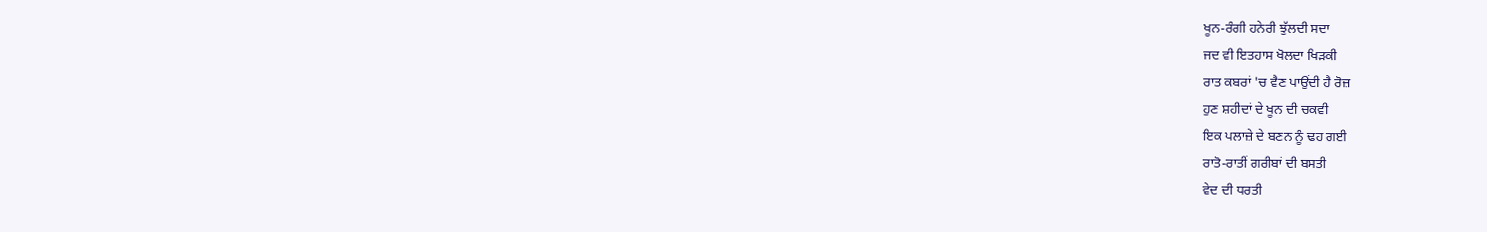ਖੂਨ-ਰੰਗੀ ਹਨੇਰੀ ਝੁੱਲਦੀ ਸਦਾ
ਜਦ ਵੀ ਇਤਹਾਸ ਖੋਲਦਾ ਖਿੜਕੀ
ਰਾਤ ਕਬਰਾਂ 'ਚ ਵੈਣ ਪਾਉਂਦੀ ਹੈ ਰੋਜ਼
ਹੁਣ ਸ਼ਹੀਦਾਂ ਦੇ ਖੂਨ ਦੀ ਚਕਵੀ
ਇਕ ਪਲਾਜ਼ੇ ਦੇ ਬਣਨ ਨੂੰ ਢਹ ਗਈ
ਰਾਤੋ-ਰਾਤੀਂ ਗਰੀਬਾਂ ਦੀ ਬਸਤੀ
ਵੇਦ ਦੀ ਧਰਤੀ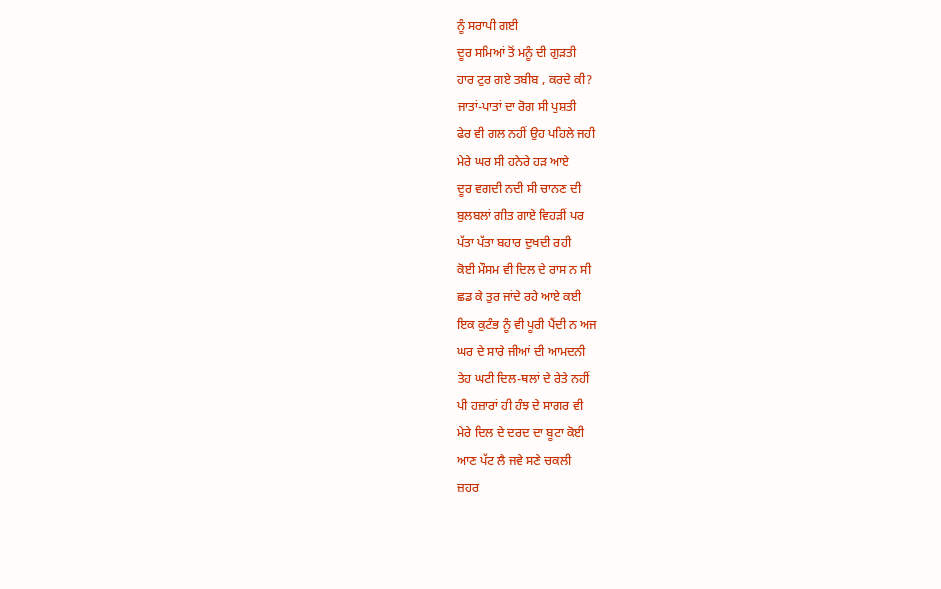ਨੂੰ ਸਰਾਪੀ ਗਈ
ਦੂਰ ਸਮਿਆਂ ਤੋਂ ਮਨੂੰ ਦੀ ਗੁੜਤੀ
ਹਾਰ ਟੁਰ ਗਏ ਤਬੀਬ , ਕਰਦੇ ਕੀ?
ਜਾਤਾਂ-ਪਾਤਾਂ ਦਾ ਰੋਗ ਸੀ ਪੁਸ਼ਤੀ
ਫੇਰ ਵੀ ਗਲ ਨਹੀਂ ਉਹ ਪਹਿਲੇ ਜਹੀ
ਮੇਰੇ ਘਰ ਸੀ ਹਨੇਰੇ ਹੜ ਆਏ
ਦੂਰ ਵਗਦੀ ਨਦੀ ਸੀ ਚਾਨਣ ਦੀ
ਬੁਲਬਲਾਂ ਗੀਤ ਗਾਏ ਵਿਹੜੀਂ ਪਰ
ਪੱਤਾ ਪੱਤਾ ਬਹਾਰ ਦੁਖਦੀ ਰਹੀ
ਕੋਈ ਮੌਸਮ ਵੀ ਦਿਲ ਦੇ ਰਾਸ ਨ ਸੀ
ਛਡ ਕੇ ਤੁਰ ਜਾਂਦੇ ਰਹੇ ਆਏ ਕਈ
ਇਕ ਕੁਟੰਭ ਨੂੰ ਵੀ ਪੂਰੀ ਪੈਂਦੀ ਨ ਅਜ
ਘਰ ਦੇ ਸਾਰੇ ਜੀਆਂ ਦੀ ਆਮਦਨੀ
ਤੇਹ ਘਟੀ ਦਿਲ-ਥਲਾਂ ਦੇ ਰੇਤੇ ਨਹੀਂ
ਪੀ ਹਜ਼ਾਰਾਂ ਹੀ ਹੰਝ ਦੇ ਸਾਗਰ ਵੀ
ਮੇਰੇ ਦਿਲ ਦੇ ਦਰਦ ਦਾ ਬੂਟਾ ਕੋਈ
ਆਣ ਪੱਟ ਲੈ ਜਵੇ ਸਣੇ ਚਕਲੀ
ਜ਼ਹਰ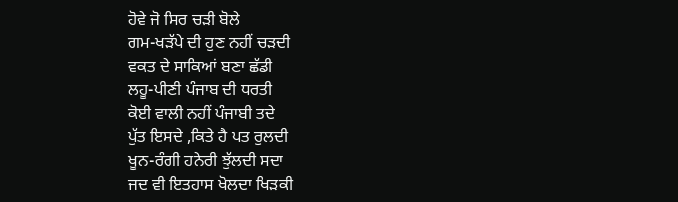ਹੋਵੇ ਜੋ ਸਿਰ ਚੜੀ ਬੋਲੇ
ਗਮ-ਖੜੱਪੇ ਦੀ ਹੁਣ ਨਹੀਂ ਚੜਦੀ
ਵਕਤ ਦੇ ਸਾਕਿਆਂ ਬਣਾ ਛੱਡੀ
ਲਹੂ-ਪੀਣੀ ਪੰਜਾਬ ਦੀ ਧਰਤੀ
ਕੋਈ ਵਾਲੀ ਨਹੀਂ ਪੰਜਾਬੀ ਤਦੇ
ਪੁੱਤ ਇਸਦੇ ,ਕਿਤੇ ਹੈ ਪਤ ਰੁਲਦੀ
ਖੂਨ-ਰੰਗੀ ਹਨੇਰੀ ਝੁੱਲਦੀ ਸਦਾ
ਜਦ ਵੀ ਇਤਹਾਸ ਖੋਲਦਾ ਖਿੜਕੀ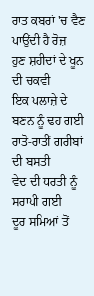ਰਾਤ ਕਬਰਾਂ 'ਚ ਵੈਣ ਪਾਉਂਦੀ ਹੈ ਰੋਜ਼
ਹੁਣ ਸ਼ਹੀਦਾਂ ਦੇ ਖੂਨ ਦੀ ਚਕਵੀ
ਇਕ ਪਲਾਜ਼ੇ ਦੇ ਬਣਨ ਨੂੰ ਢਹ ਗਈ
ਰਾਤੋ-ਰਾਤੀਂ ਗਰੀਬਾਂ ਦੀ ਬਸਤੀ
ਵੇਦ ਦੀ ਧਰਤੀ ਨੂੰ ਸਰਾਪੀ ਗਈ
ਦੂਰ ਸਮਿਆਂ ਤੋਂ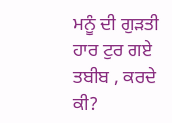ਮਨੂੰ ਦੀ ਗੁੜਤੀ
ਹਾਰ ਟੁਰ ਗਏ ਤਬੀਬ , ਕਰਦੇ ਕੀ?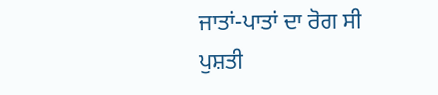ਜਾਤਾਂ-ਪਾਤਾਂ ਦਾ ਰੋਗ ਸੀ ਪੁਸ਼ਤੀ